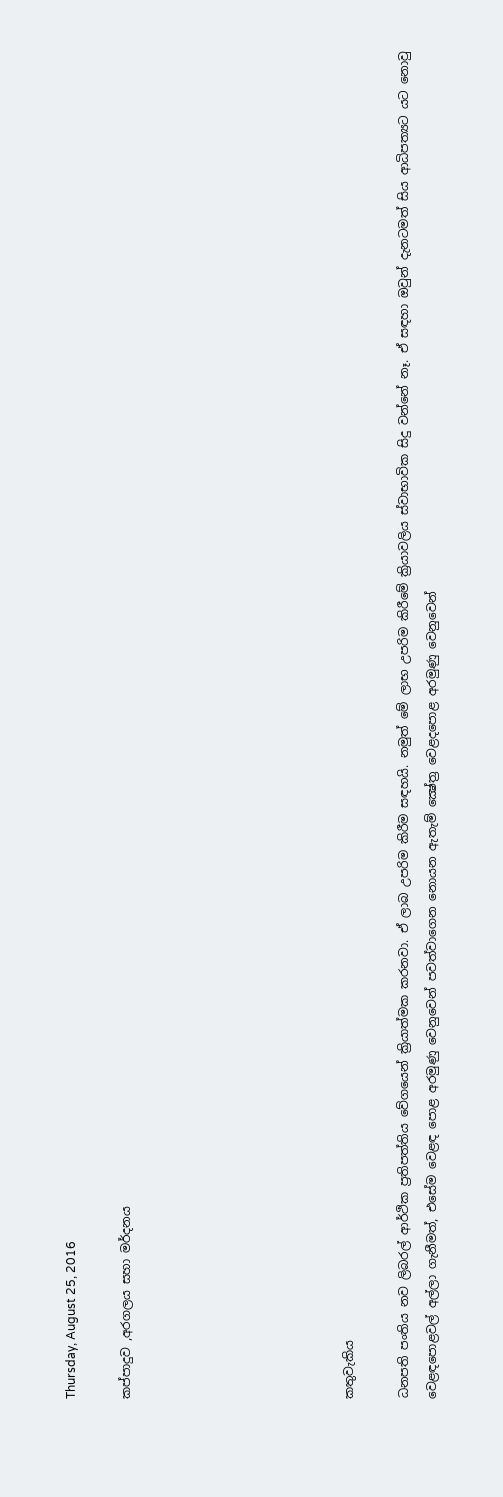Thursday, August 25, 2016

කප්පාදුව ,අරගලය සහා මර්දනය







කතුවැකිය

ධනපති පංතිය නව ලිබරල් ආර්ථික ප්‍රතිපත්තිය වේගයෙන් ක්‍රියාත්මක කරනවා. ඒ ලාබ උපරිම කිරීම සඳහයි. නමුත් මේ ලාභ උපරිම කිරීමේ ක්‍රියාවලිය ස්වාභාවික සිදු වන්නේ නෑ. ඒ සඳහා ඔවුන් දැනටමත් සිය ආධිපත්‍යට යට නොවු වෙළඳපොළවල් අල්ලා ගැනීමත්, එසේම වෙළඳ පොළ අරමුණු වෙනුවෙන් පවත්වාගෙන නොයන ඇතැම් ක්‍ෂේත්‍ර වෙළදපොළ අරමුණු වෙනුවෙන්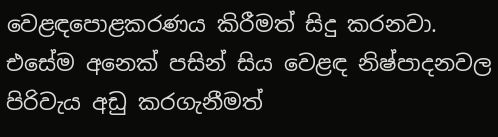වෙළඳපොළකරණය කිරීමත් සිදු කරනවා. එසේම අනෙක් පසින් සිය වෙළඳ නිෂ්පාදනවල පිරිවැය අඩු කරගැනීමත්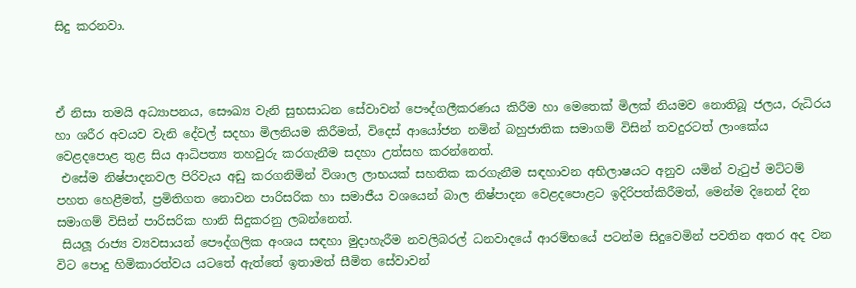සිදු කරනවා.



ඒ නිසා තමයි අධ්‍යාපනය, සෞඛ්‍ය වැනි සුභසාධන සේවාවන් පෞද්ගලීකරණය කිරීම හා මෙතෙක් මිලක් නියමව නොතිබූ ජලය, රුධිරය හා ශරීර අවයව වැනි දේවල් සදහා මිලනියම කිරීමත්, විදෙස් ආයෝජන නමින් බහුජාතික සමාගම් විසින් තවදුරටත් ලාංකේය වෙළදපොළ තුළ සිය ආධිපත්‍ය තහවුරු කරගැනීම සදහා උත්සහ කරන්නෙත්.
 එසේම නිෂ්පාදනවල පිරිවැය අඩු කරගනිමින් විශාල ලාභයක් සහතික කරගැනීම සඳහාවන අභිලාෂයට අනුව යමින් වැටුප් මට්ටම් පහත හෙළීමත්, ප්‍රමිතිගත නොවන පාරිසරික හා සමාජීය වශයෙන් බාල නිෂ්පාදන වෙළදපොළට ඉදිරිපත්කිරීමත්, මෙන්ම දිනෙන් දින සමාගම් විසින් පාරිසරික හානි සිදුකරනු ලබන්නෙත්.
 සියලූ රාජ්‍ය ව්‍යවසායන් පෞද්ගලික අංශය සඳහා මුදාහැරීම නවලිබරල් ධනවාදයේ ආරම්භයේ පටන්ම සිදුවෙමින් පවතින අතර අද වන විට පොදු හිමිකාරත්වය යටතේ ඇත්තේ ඉතාමත් සීමිත සේවාවන්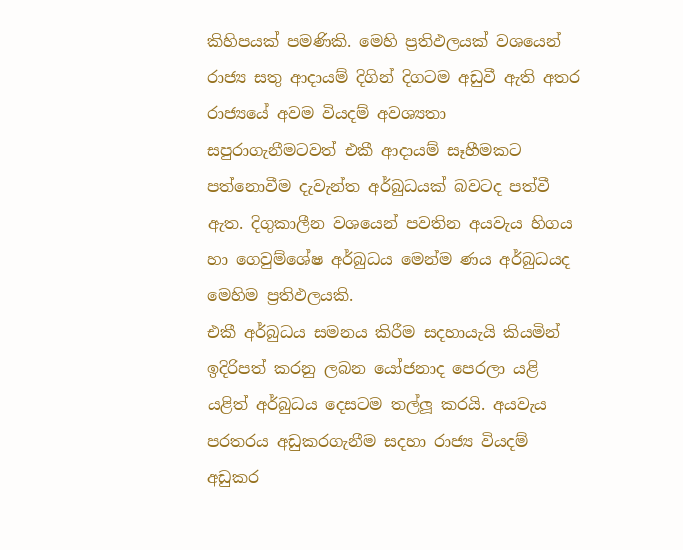කිහිපයක් පමණිකි. මෙහි ප්‍රතිඵලයක් වශයෙන් රාජ්‍ය සතු ආදායම් දිගින් දිගටම අඩුවී ඇති අතර රාජ්‍යයේ අවම වියදම් අවශ්‍යතා සපුරාගැනීමටවත් එකී ආදායම් සෑහීමකට පත්නොවීම දැවැන්ත අර්බුධයක් බවටද පත්වී ඇත. දිගුකාලීන වශයෙන් පවතින අයවැය හිගය හා ගෙවුම්ශේෂ අර්බුධය මෙන්ම ණය අර්බුධයද මෙහිම ප්‍රතිඵලයකි.
එකී අර්බුධය සමනය කිරීම සදහායැයි කියමින් ඉදිරිපත් කරනු ලබන යෝජනාද පෙරලා යළි යළිත් අර්බුධය දෙසටම තල්ලූ කරයි. අයවැය පරතරය අඩුකරගැනීම සදහා රාජ්‍ය වියදම් අඩුකර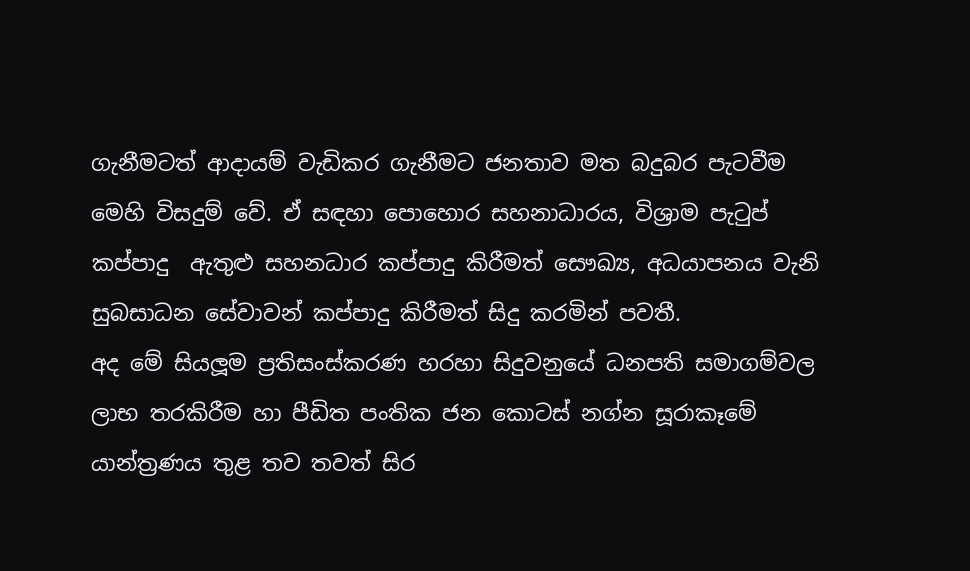ගැනීමටත් ආදායම් වැඩිකර ගැනීමට ජනතාව මත බදුබර පැටවීම මෙහි විසදුම් වේ. ඒ සඳහා පොහොර සහනාධාරය, විශ්‍රාම පැටුප් කප්පාදු  ඇතුළු සහනධාර කප්පාදු කිරීමත් සෞඛ්‍ය, අධයාපනය වැනි සුබසාධන සේවාවන් කප්පාදු කිරීමත් සිදු කරමින් පවතී.
අද මේ සියලූම ප්‍රතිසංස්කරණ හරහා සිදුවනුයේ ධනපති සමාගම්වල ලාභ තරකිරීම හා පීඩිත පංතික ජන කොටස් නග්න සූරාකෑමේ යාන්ත්‍රණය තුළ තව තවත් සිර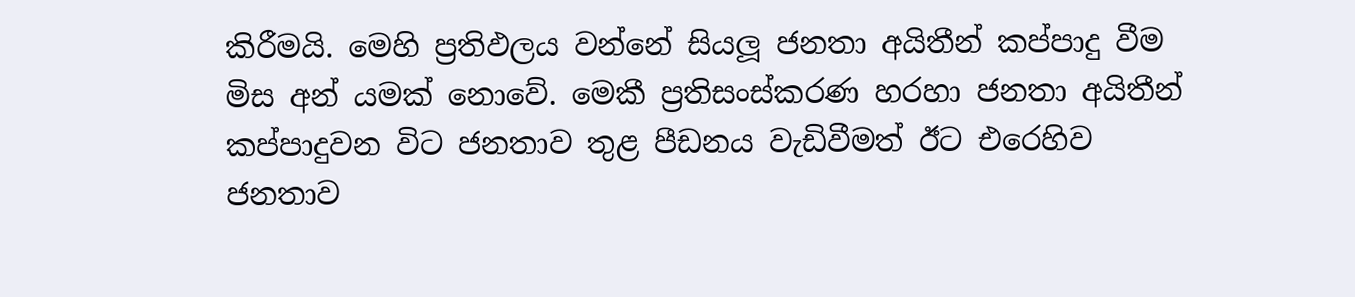කිරීමයි. මෙහි ප්‍රතිඵලය වන්නේ සියලූ ජනතා අයිතීන් කප්පාදු වීම මිස අන් යමක් නොවේ. මෙකී ප්‍රතිසංස්කරණ හරහා ජනතා අයිතීන් කප්පාදුවන විට ජනතාව තුළ පීඩනය වැඩිවීමත් ඊට එරෙහිව ජනතාව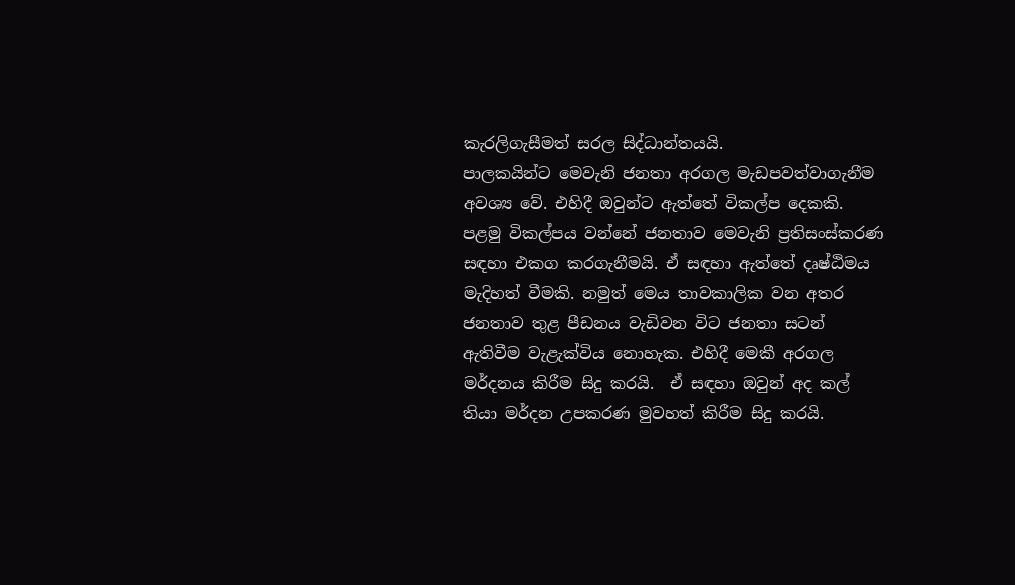කැරලිගැසීමත් සරල සිද්ධාන්තයයි.
පාලකයින්ට මෙවැනි ජනතා අරගල මැඩපවත්වාගැනීම අවශ්‍ය වේ. එහිදී ඔවුන්ට ඇත්තේ විකල්ප දෙකකි. පළමු විකල්පය වන්නේ ජනතාව මෙවැනි ප්‍රතිසංස්කරණ සඳහා එකග කරගැනීමයි. ඒ සඳහා ඇත්තේ දෘෂ්ඨිමය මැදිහත් වීමකි. නමුත් මෙය තාවකාලික වන අතර ජනතාව තුළ පීඩනය වැඩිවන විට ජනතා සටන් ඇතිවීම වැළැක්විය නොහැක. එහිදී මෙකී අරගල මර්දනය කිරීම සිදු කරයි.  ඒ සඳහා ඔවුන් අද කල් තියා මර්දන උපකරණ මුවහත් කිරීම සිදු කරයි.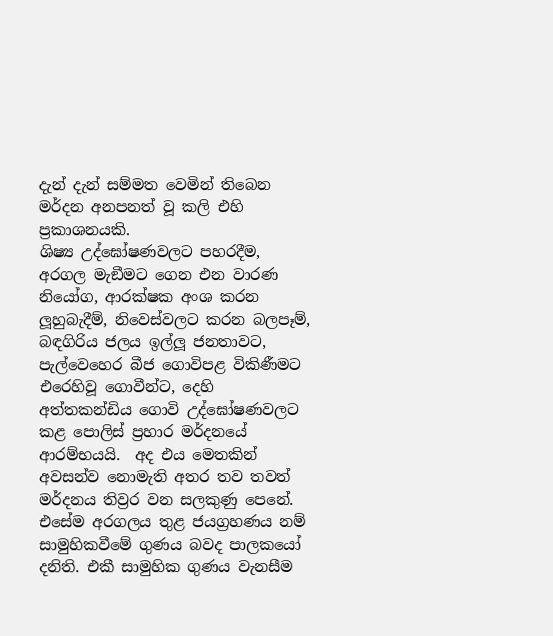දැන් දැන් සම්මත වෙමින් තිබෙන මර්දන අනපනත් වූ කලි එහි ප්‍රකාශනයකි.
ශිෂ්‍ය උද්ඝෝෂණවලට පහරදීම, අරගල මැඞීමට ගෙන එන වාරණ නියෝග, ආරක්ෂක අංශ කරන ලූහුබැදීම්, නිවෙස්වලට කරන බලපෑම්, බඳගිරිය ජලය ඉල්ලූ ජනතාවට, පැල්වෙහෙර බීජ ගොවිපළ විකිණීමට එරෙහිවූ ගොවීන්ට, දෙහි අත්තකන්ඩිය ගොවි උද්ඝෝෂණවලට කළ පොලිස් ප්‍රහාර මර්දනයේ ආරම්භයයි.  අද එය මෙතකින් අවසන්ව නොමැති අතර තව තවත් මර්දනය තිව්‍රර වන සලකුණු පෙනේ.
එසේම අරගලය තුළ ජයග්‍රහණය නම් සාමුහිකවීමේ ගුණය බවද පාලකයෝ දනිති. එකී සාමුහික ගුණය වැනසීම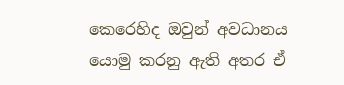කෙරෙහිද ඔවුන් අවධානය යොමු කරනු ඇති අතර ඒ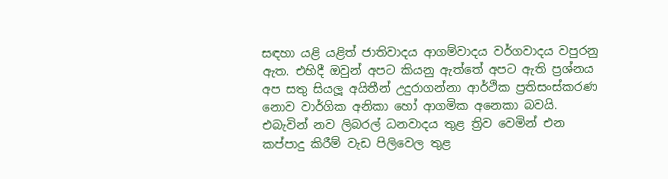සඳහා යළි යළිත් ජාතිවාදය ආගම්වාදය වර්ගවාදය වපුරනු ඇත. එහිදී ඔවුන් අපට කියනු ඇත්තේ අපට ඇති ප්‍රශ්නය අප සතු සියලූ අයිතීන් උදුරාගන්නා ආර්ථික ප්‍රතිසංස්කරණ නොව වාර්ගික අනිකා හෝ ආගමික අනෙකා බවයි.
එබැවින් නව ලිබරල් ධනවාදය තුළ ත්‍රිව වෙමින් එන කප්පාදු කිරීම් වැඩ පිලිවෙල තුළ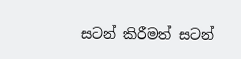සටන් කිරීමත් සටන්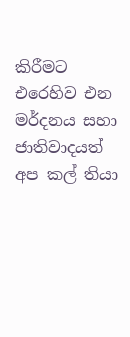කිරීමට එරෙහිව එන මර්දනය සහා ජාතිවාදයත් අප කල් තියා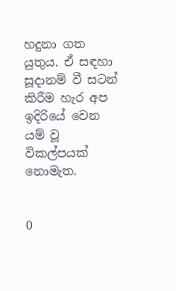හදුනා ගත යුතුය. ඒ සඳහා සූදානම් වී සටන් කිරීම හැර අප ඉදිරියේ වෙන යම් වූ විකල්පයක් නොමැත.


0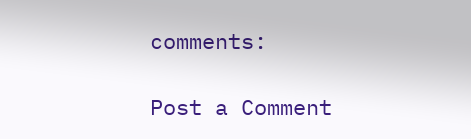comments:

Post a Comment